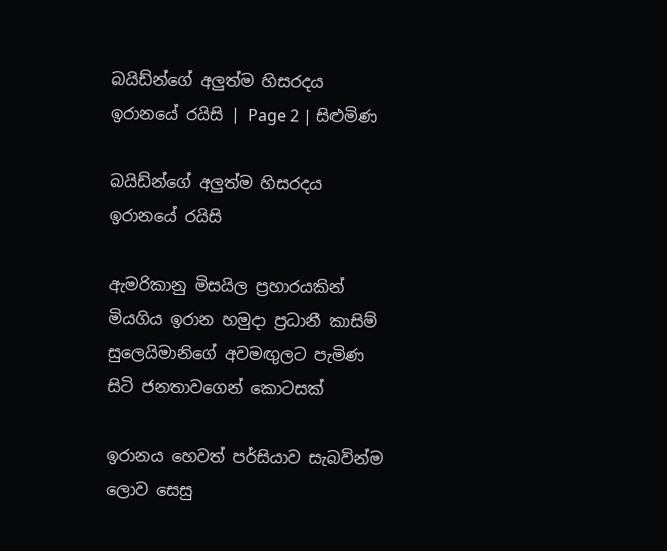බයිඩ්න්ගේ අලුත්ම හිසරදය ඉරානයේ රයිසි | Page 2 | සිළුමිණ

බයිඩ්න්ගේ අලුත්ම හිසරදය ඉරානයේ රයිසි

ඇමරිකානු මිසයිල ප්‍රහාරයකින් මියගිය ඉරාන හමුදා ප්‍රධානී කාසිම් සුලෙයිමානිගේ අවමඟුලට පැමිණ සිටි ජනතාවගෙන් කොටසක්

ඉරානය හෙවත් පර්සියාව සැබවින්ම ලොව සෙසු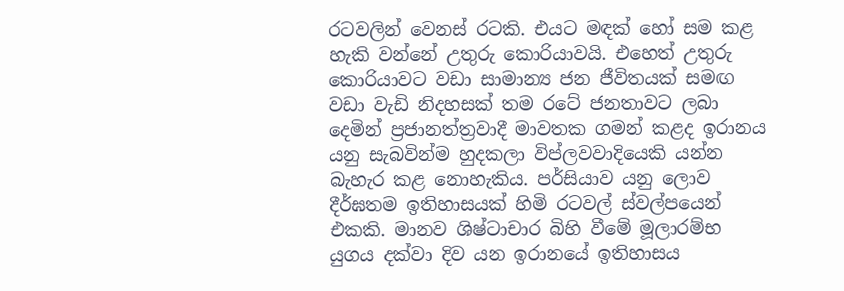රටවලින් වෙනස් රටකි. එයට මඳක් හෝ සම කළ හැකි වන්නේ උතුරු කොරියාවයි. එහෙත් උතුරු කොරියාවට වඩා සාමාන්‍ය ජන ජීවිතයක් සමඟ වඩා වැඩි නිදහසක් තම රටේ ජනතාවට ලබා දෙමින් ප්‍රජානත්ත්‍රවාදී මාවතක ගමන් කළද ඉරානය යනු සැබවින්ම හුදකලා විප්ලවවාදියෙකි යන්න බැහැර කළ නොහැකිය. පර්සියාව යනු ලොව දීර්ඝතම ඉතිහාසයක් හිමි රටවල් ස්වල්පයෙන් එකකි. මානව ශිෂ්ටාචාර බිහි වීමේ මූලාරම්භ යුගය දක්වා දිව යන ඉරානයේ ඉතිහාසය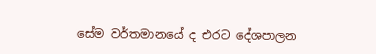සේම වර්තමානයේ ද එරට දේශපාලන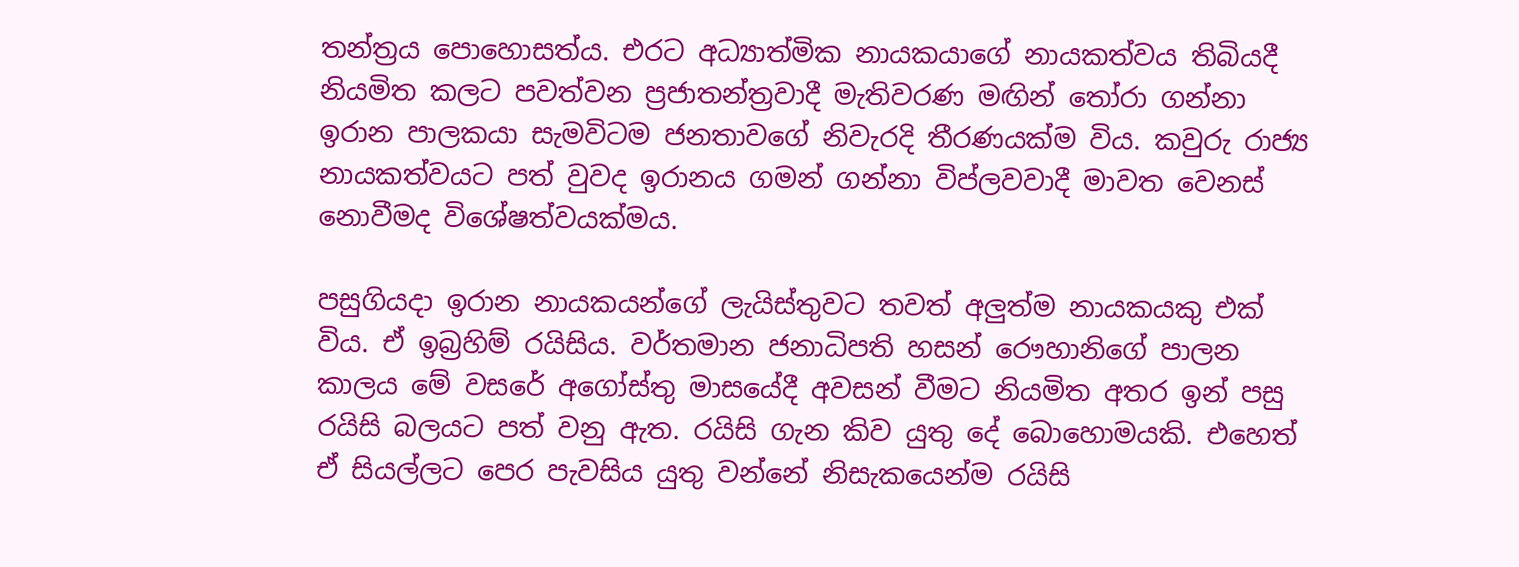තන්ත්‍රය පොහොසත්ය. එරට අධ්‍යාත්මික නායකයාගේ නායකත්වය තිබියදී නියමිත කලට පවත්වන ප්‍රජාතන්ත්‍රවාදී මැතිවරණ මඟින් තෝරා ගන්නා ඉරාන පාලකයා සැමවිටම ජනතාවගේ නිවැරදි තීරණයක්ම විය. කවුරු රාජ්‍ය නායකත්වයට පත් වුවද ඉරානය ගමන් ගන්නා විප්ලවවාදී මාවත වෙනස් නොවීමද විශේෂත්වයක්මය.

පසුගියදා ඉරාන නායකයන්ගේ ලැයිස්තුවට තවත් අලුත්ම නායකයකු එක් විය. ඒ ඉබ්‍රහිම් රයිසිය. වර්තමාන ජනාධිපති හසන් රෞහානිගේ පාලන කාලය මේ වසරේ අගෝස්තු මාසයේදී අවසන් වීමට නියමිත අතර ඉන් පසු රයිසි බලයට පත් වනු ඇත. රයිසි ගැන කිව යුතු දේ බොහොමයකි. එහෙත් ඒ සියල්ලට පෙර පැවසිය යුතු වන්නේ නිසැකයෙන්ම රයිසි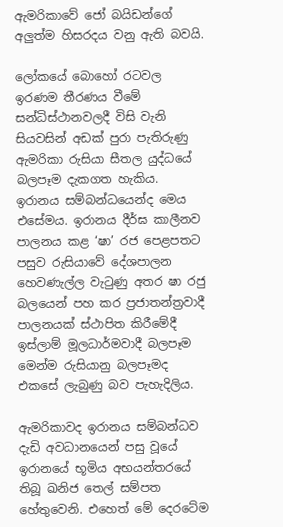ඇමරිකාවේ ජෝ බයිඩන්ගේ අලුත්ම හිසරදය වනු ඇති බවයි.

ලෝකයේ බොහෝ රටවල ඉරණම තීරණය වීමේ සන්ධිස්ථානවලදී විසි වැනි සියවසින් අඩක් පුරා පැතිරුණු ඇමරිකා රුසියා සීතල යුද්ධයේ බලපෑම දැකගත හැකිය. ඉරානය සම්බන්ධයෙන්ද මෙය එසේමය. ඉරානය දීර්ඝ කාලීනව පාලනය කළ ‘ෂා’ රජ පෙළපතට පසුව රුසියාවේ දේශපාලන හෙවණැල්ල වැටුණු අතර ෂා රජු බලයෙන් පහ කර ප්‍රජාතන්ත්‍රවාදී පාලනයක් ස්ථාපිත කිරීමේදී ඉස්ලාම් මූලධාර්මවාදී බලපෑම මෙන්ම රුසියානු බලපෑමද එකසේ ලැබුණු බව පැහැදිලිය.

ඇමරිකාවද ඉරානය සම්බන්ධව දැඩි අවධානයෙන් පසු වූයේ ඉරානයේ භූමිය අභයන්තරයේ තිබූ ඛනිජ තෙල් සම්පත හේතුවෙනි. එහෙත් මේ දෙරටේම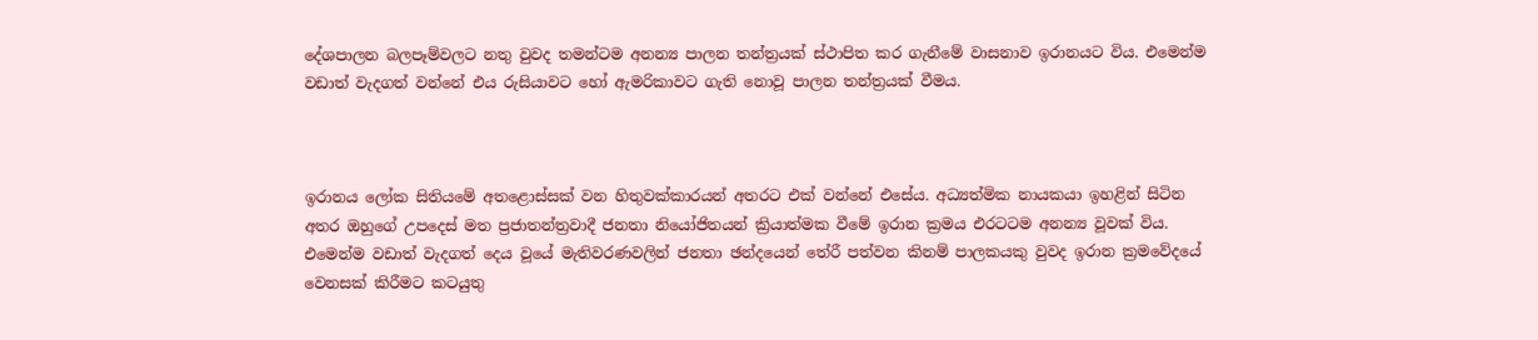දේශපාලන බලපෑම්වලට නතු වුවද තමන්ටම අනන්‍ය පාලන තන්ත්‍රයක් ස්ථාපිත කර ගැනීමේ වාසනාව ඉරානයට විය. එමෙන්ම වඩාත් වැදගත් වන්නේ එය රුසියාවට හෝ ඇමරිකාවට ගැති නොවූ පාලන තන්ත්‍රයක් වීමය.



ඉරානය ලෝක සිතියමේ අතළොස්සක් වන හිතුවක්කාරයන් අතරට එක් වන්නේ එසේය. අධ්‍යත්මික නායකයා ඉහළින් සිටින අතර ඔහුගේ උපදෙස් මත ප්‍රජාතන්ත්‍රවාදී ජනතා නියෝජිතයන් ක්‍රියාත්මක වීමේ ඉරාන ක්‍රමය එරටටම අනන්‍ය වූවක් විය. එමෙන්ම වඩාත් වැදගත් දෙය වූයේ මැතිවරණවලින් ජනතා ඡන්දයෙන් තේරී පත්වන කිනම් පාලකයකු වුවද ඉරාන ක්‍රමවේදයේ වෙනසක් කිරීමට කටයුතු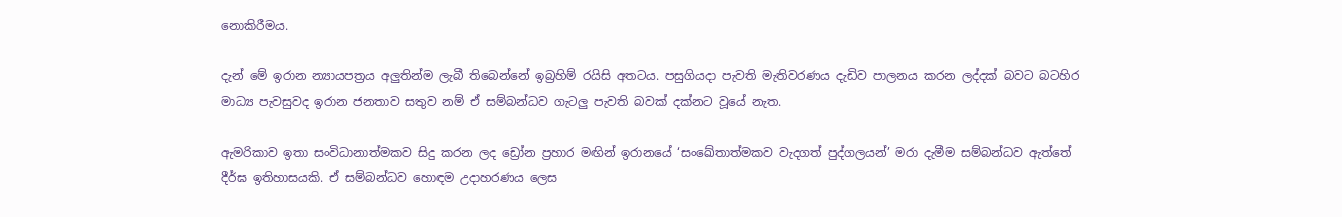නොකිරීමය.

දැන් මේ ඉරාන න්‍යායපත්‍රය අලුතින්ම ලැබී තිබෙන්නේ ඉබ්‍රහිම් රයිසි අතටය. පසුගියදා පැවති මැතිවරණය දැඩිව පාලනය කරන ලද්දක් බවට බටහිර මාධ්‍ය පැවසුවද ඉරාන ජනතාව සතුව නම් ඒ සම්බන්ධව ගැටලු පැවති බවක් දක්නට වූයේ නැත.

ඇමරිකාව ඉතා සංවිධානාත්මකව සිදු කරන ලද ඩ්‍රෝන ප්‍රහාර මඟින් ඉරානයේ ‘සංඛේතාත්මකව වැදගත් පුද්ගලයන්’ මරා දැමීම සම්බන්ධව ඇත්තේ දීර්ඝ ඉතිහාසයකි. ඒ සම්බන්ධව හොඳම උදාහරණය ලෙස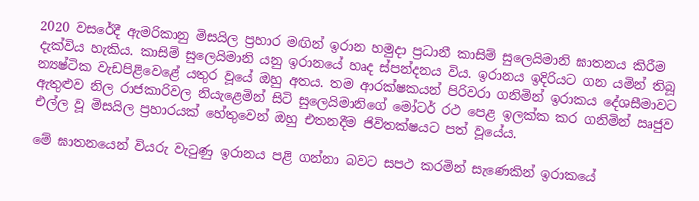2020 වසරේදී ඇමරිකානු මිසයිල ප්‍රහාර මඟින් ඉරාන හමුදා ප්‍රධානී කාසිම් සුලෙයිමානි ඝාතනය කිරීම දැක්විය හැකිය. කාසිම් සුලෙයිමානි යනු ඉරානයේ හෘද ස්පන්දනය විය. ඉරානය ඉදිරියට ගන යමින් තිබූ න්‍යෂ්ටික වැඩපිළිවෙළේ යතුර වූයේ ඔහු අතය. තම ආරක්ෂකයන් පිරිවරා ගනිමින් ඉරාකය දේශසීමාවට ඇතුළුව නිල රාජකාරිවල නියැළෙමින් සිටි සුලෙයිමානිගේ මෝටර් රථ පෙළ ඉලක්ක කර ගනිමින් ඍජුව එල්ල වූ මිසයිල ප්‍රහාරයක් හේතුවෙන් ඔහු එතනදීම ජිවිතක්ෂයට පත් වූයේය.

මේ ඝාතනයෙන් වියරු වැටුණු ඉරානය පළි ගන්නා බවට සපථ කරමින් සැණෙකින් ඉරාකයේ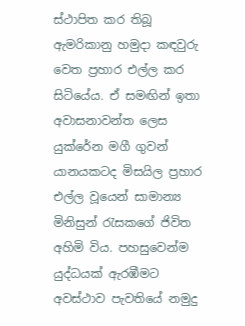ස්ථාපිත කර තිබූ ඇමරිකානු හමුදා කඳවුරු වෙත ප්‍රහාර එල්ල කර සිටියේය. ඒ සමඟින් ඉතා අවාසනාවන්ත ලෙස යුක්රේන මගී ගුවන් යානයකටද මිසයිල ප්‍රහාර එල්ල වූයෙන් සාමාන්‍ය මිනිසුන් රැසකගේ ජිවිත අහිමි විය. පහසුවෙන්ම යුද්ධයක් ඇරඹීමට අවස්ථාව පැවතියේ නමුදු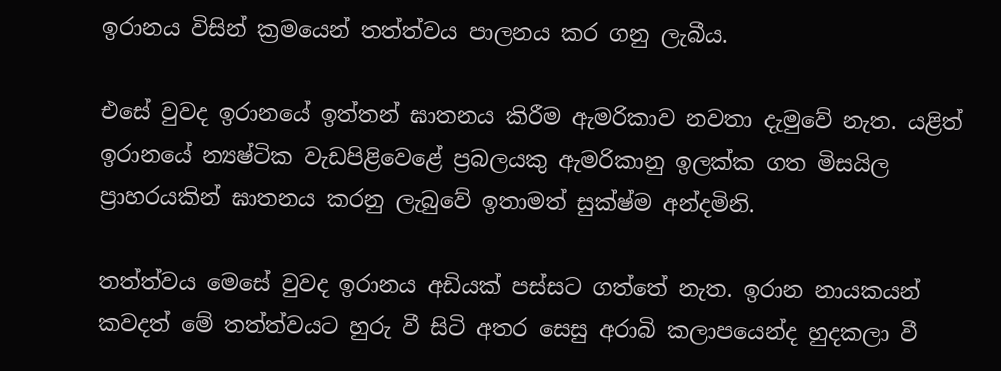ඉරානය විසින් ක්‍රමයෙන් තත්ත්වය පාලනය කර ගනු ලැබීය.

එසේ වුවද ඉරානයේ ඉත්තන් ඝාතනය කිරීම ඇමරිකාව නවතා දැමුවේ නැත. යළිත් ඉරානයේ න්‍යෂ්ටික වැඩපිළිවෙළේ ප්‍රබලයකු ඇමරිකානු ඉලක්ක ගත මිසයිල ප්‍රාහරයකින් ඝාතනය කරනු ලැබුවේ ඉතාමත් සුක්ෂ්ම අන්දමිනි.

තත්ත්වය මෙසේ වුවද ඉරානය අඩියක් පස්සට ගත්තේ නැත. ඉරාන නායකයන් කවදත් මේ තත්ත්වයට හුරු වී සිටි අතර සෙසු අරාබි කලාපයෙන්ද හුදකලා වී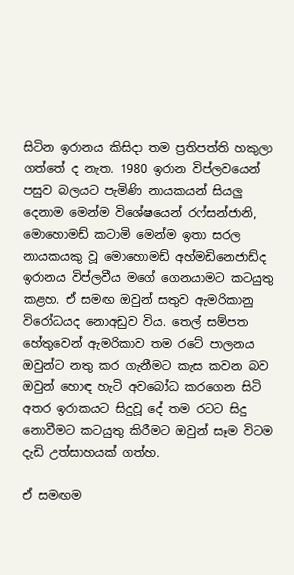සිටින ඉරානය කිසිදා තම ප්‍රතිපත්ති හකුලා ගත්තේ ද නැත. 1980 ඉරාන විප්ලවයෙන් පසුව බලයට පැමිණි නායකයන් සියලු දෙනාම මෙන්ම විශේෂයෙන් රෆ්සන්ජානි, මොහොමඩ් කටාමි මෙන්ම ඉතා සරල නායකයකු වූ මොහොමඩ් අහ්මඩිනෙජාඩ්ද ඉරානය විප්ලවීය මගේ ගෙනයාමට කටයුතු කළහ. ඒ සමඟ ඔවුන් සතුව ඇමරිකානු විරෝධයද නොඅඩුව විය. තෙල් සම්පත හේතුවෙන් ඇමරිකාව තම රටේ පාලනය ඔවුන්ට නතු කර ගැනීමට කැස කවන බව ඔවුන් හොඳ හැටි අවබෝධ කරගෙන සිටි අතර ඉරාකයට සිදුවූ දේ තම රටට සිදු නොවීමට කටයුතු කිරීමට ඔවුන් සෑම විටම දැඩි උත්සාහයක් ගත්හ.

ඒ සමඟම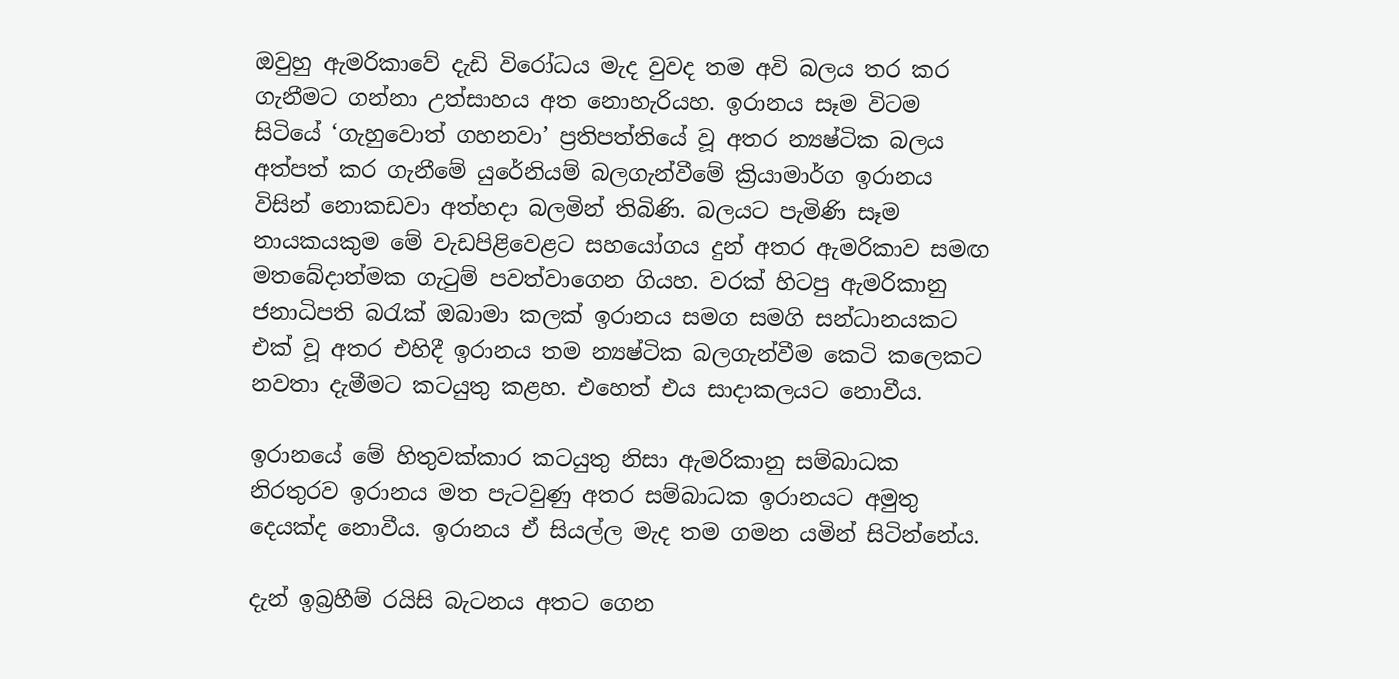ඔවුහු ඇමරිකාවේ දැඩි විරෝධය මැද වුවද තම අවි බලය තර කර ගැනීමට ගන්නා උත්සාහය අත නොහැරියහ. ඉරානය සෑම විටම සිටියේ ‘ගැහුවොත් ගහනවා’ ප්‍රතිපත්තියේ වූ අතර න්‍යෂ්ටික බලය අත්පත් කර ගැනීමේ යුරේනියම් බලගැන්වීමේ ක්‍රියාමාර්ග ඉරානය විසින් නොකඩවා අත්හදා බලමින් තිබිණි. බලයට පැමිණි සෑම නායකයකුම මේ වැඩපිළිවෙළට සහයෝගය දුන් අතර ඇමරිකාව සමඟ මතබේදාත්මක ගැටුම් පවත්වාගෙන ගියහ. වරක් හිටපු ඇමරිකානු ජනාධිපති බරැක් ඔබාමා කලක් ඉරානය සමග සමගි සන්ධානයකට එක් වූ අතර එහිදී ඉරානය තම න්‍යෂ්ටික බලගැන්වීම කෙටි කලෙකට නවතා දැමීමට කටයුතු කළහ. එහෙත් එය සාදාකලයට නොවීය.

ඉරානයේ මේ හිතුවක්කාර කටයුතු නිසා ඇමරිකානු සම්බාධක නිරතුරව ඉරානය මත පැටවුණු අතර සම්බාධක ඉරානයට අමුතු දෙයක්ද නොවීය. ඉරානය ඒ සියල්ල මැද තම ගමන යමින් සිටින්නේය.

දැන් ඉබ්‍රහීම් රයිසි බැටනය අතට ගෙන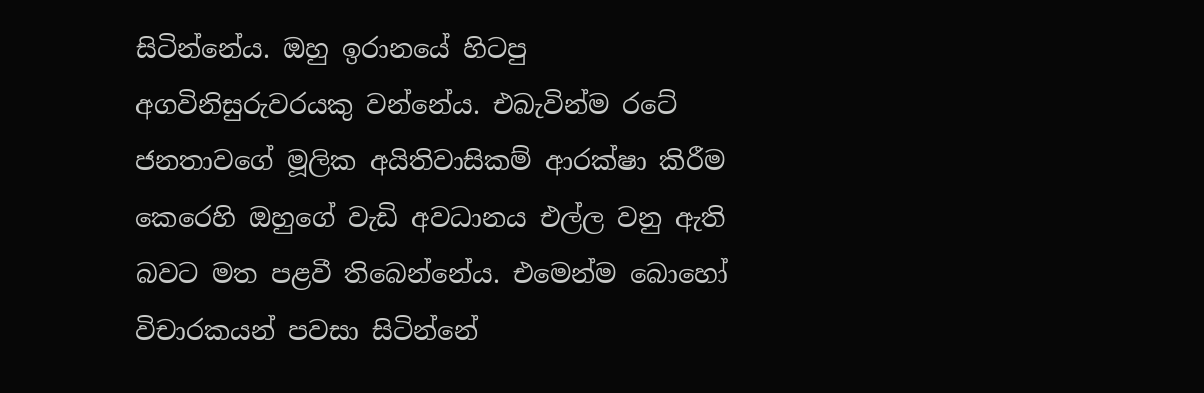සිටින්නේය. ඔහු ඉරානයේ හිටපු අගවිනිසුරුවරයකු වන්නේය. එබැවින්ම රටේ ජනතාවගේ මූලික අයිතිවාසිකම් ආරක්ෂා කිරීම කෙරෙහි ඔහුගේ වැඩි අවධානය එල්ල වනු ඇති බවට මත පළවී තිබෙන්නේය. එමෙන්ම බොහෝ විචාරකයන් පවසා සිටින්නේ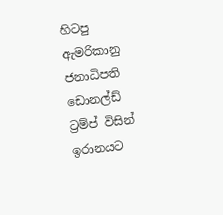හිටපු ඇමරිකානු ජනාධිපති ඩොනල්ඩ් ට්‍රම්ප් විසින් ඉරානයට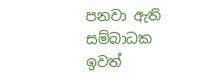පනවා ඇති සම්බාධක ඉවත්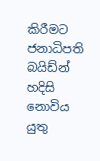කිරීමට ජනාධිපති බයිඩ්න් හදිසි නොවිය යුතු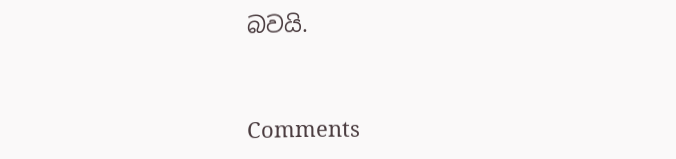බවයි.



Comments